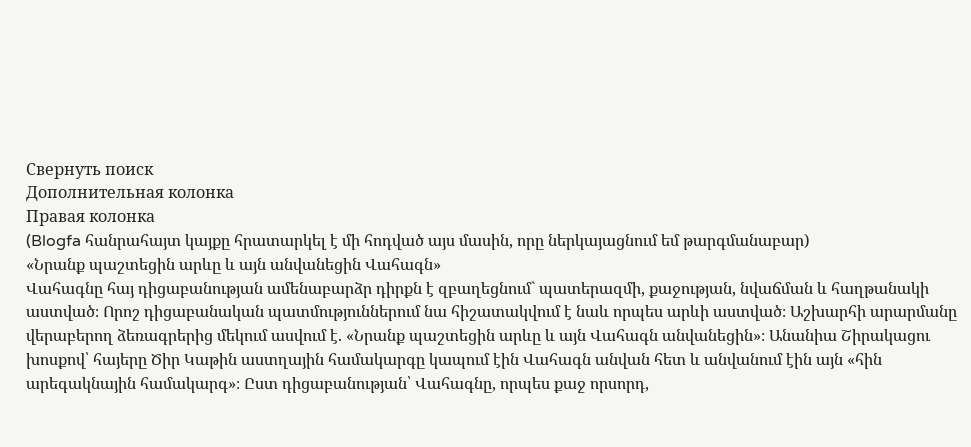Свернуть поиск
Дополнительная колонка
Правая колонка
(Blogfa հանրահայտ կայքը հրատարկել է մի հոդված այս մասին, որը ներկայացնում եմ թարգմանաբար)
«Նրանք պաշտեցին արևը և այն անվանեցին Վահագն»
Վահագնը հայ դիցաբանության ամենաբարձր դիրքն է զբաղեցնում` պատերազմի, քաջության, նվաճման և հաղթանակի աստված։ Որոշ դիցաբանական պատմություններում նա հիշատակվում է նաև որպես արևի աստված։ Աշխարհի արարմանը վերաբերող ձեռագրերից մեկում ասվում է. «Նրանք պաշտեցին արևը և այն Վահագն անվանեցին»։ Անանիա Շիրակացու խոսքով՝ հայերը Ծիր Կաթին աստղային համակարգը կապում էին Վահագն անվան հետ և անվանում էին այն «հին արեգակնային համակարգ»։ Ըստ դիցաբանության՝ Վահագնը, որպես քաջ որսորդ,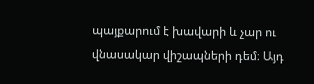պայքարում է խավարի և չար ու վնասակար վիշապների դեմ։ Այդ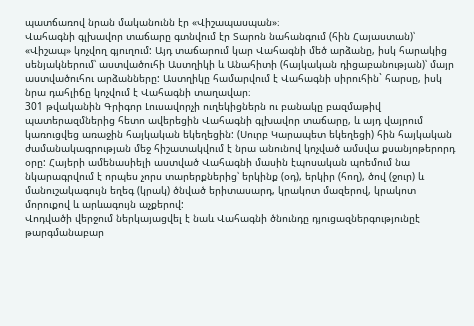պատճառով նրան մականունն էր «Վիշապասպան»։
Վահագնի գլխավոր տաճարը գտնվում էր Տարոն նահանգում (հին Հայաստան)՝ «Վիշապ» կոչվող գյուղում: Այդ տաճարում կար Վահագնի մեծ արձանը, իսկ հարակից սենյակներում՝ աստվածուհի Աստղիկի և Անահիտի (հայկական դիցաբանության)՝ մայր աստվածուհու արձանները: Աստղիկը համարվում է Վահագնի սիրուհին` հարսը, իսկ նրա դահլիճը կոչվում է Վահագնի տաղավար։
301 թվականին Գրիգոր Լուսավորչի ուղեկիցներն ու բանակը բազմաթիվ պատերազմներից հետո ավերեցին Վահագնի գլխավոր տաճարը, և այդ վայրում կառուցվեց առաջին հայկական եկեղեցին: (Սուրբ Կարապետ եկեղեցի) հին հայկական ժամանակագրության մեջ հիշատակվում է նրա անունով կոչված ամսվա քսանյոթերորդ օրը: Հայերի ամենասիելի աստված Վահագնի մասին էպոսական պոեմում նա նկարագրվում է որպես չորս տարերքներից՝ երկինք (օդ), երկիր (հող), ծով (ջուր) և մանուշակագույն եղեգ (կրակ) ծնված երիտասարդ, կրակոտ մազերով, կրակոտ մորուքով և արևագույն աչքերով:
Վոդվածի վերջում ներկայացվել է նաև Վահագնի ծնունդը դյուցազներգությունըէ թարգմանաբար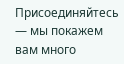Присоединяйтесь — мы покажем вам много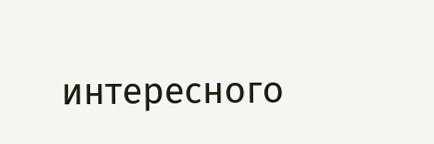интересного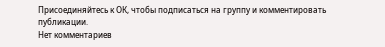Присоединяйтесь к ОК, чтобы подписаться на группу и комментировать публикации.
Нет комментариев